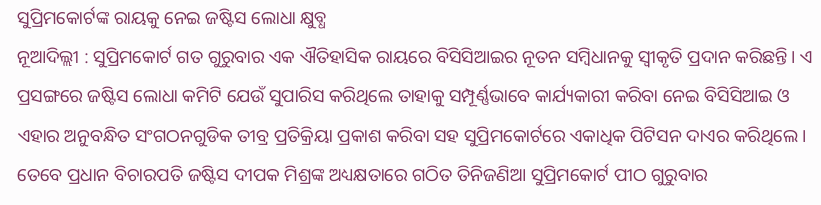ସୁପ୍ରିମକୋର୍ଟଙ୍କ ରାୟକୁ ନେଇ ଜଷ୍ଟିସ ଲୋଧା କ୍ଷୁବ୍ଧ
ନୂଆଦିଲ୍ଲୀ : ସୁପ୍ରିମକୋର୍ଟ ଗତ ଗୁରୁବାର ଏକ ଐତିହାସିକ ରାୟରେ ବିସିସିଆଇର ନୂତନ ସମ୍ବିଧାନକୁ ସ୍ୱୀକୃତି ପ୍ରଦାନ କରିଛନ୍ତି। ଏ ପ୍ରସଙ୍ଗରେ ଜଷ୍ଟିସ ଲୋଧା କମିଟି ଯେଉଁ ସୁପାରିସ କରିଥିଲେ ତାହାକୁ ସମ୍ପୂର୍ଣ୍ଣଭାବେ କାର୍ଯ୍ୟକାରୀ କରିବା ନେଇ ବିସିସିଆଇ ଓ ଏହାର ଅନୁବନ୍ଧିତ ସଂଗଠନଗୁଡିକ ତୀବ୍ର ପ୍ରତିକ୍ରିୟା ପ୍ରକାଶ କରିବା ସହ ସୁପ୍ରିମକୋର୍ଟରେ ଏକାଧିକ ପିଟିସନ ଦାଏର କରିଥିଲେ। ତେବେ ପ୍ରଧାନ ବିଚାରପତି ଜଷ୍ଟିସ ଦୀପକ ମିଶ୍ରଙ୍କ ଅଧ୍ୟକ୍ଷତାରେ ଗଠିତ ତିନିଜଣିଆ ସୁପ୍ରିମକୋର୍ଟ ପୀଠ ଗୁରୁବାର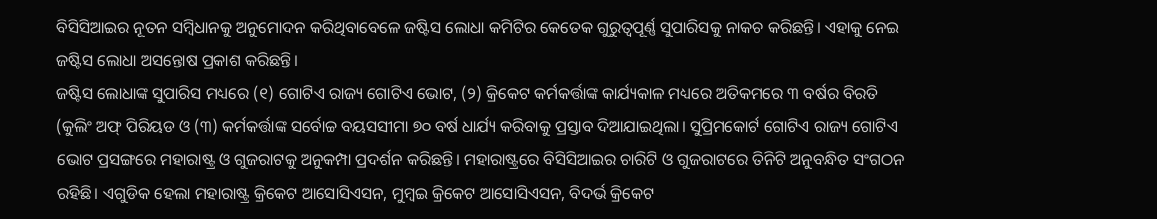ବିସିସିଆଇର ନୂତନ ସମ୍ବିଧାନକୁ ଅନୁମୋଦନ କରିଥିବାବେଳେ ଜଷ୍ଟିସ ଲୋଧା କମିଟିର କେତେକ ଗୁରୁତ୍ୱପୂର୍ଣ୍ଣ ସୁପାରିସକୁ ନାକଚ କରିଛନ୍ତି। ଏହାକୁ ନେଇ ଜଷ୍ଟିସ ଲୋଧା ଅସନ୍ତୋଷ ପ୍ରକାଶ କରିଛନ୍ତି।
ଜଷ୍ଟିସ ଲୋଧାଙ୍କ ସୁପାରିସ ମଧ୍ୟରେ (୧) ଗୋଟିଏ ରାଜ୍ୟ ଗୋଟିଏ ଭୋଟ, (୨) କ୍ରିକେଟ କର୍ମକର୍ତ୍ତାଙ୍କ କାର୍ଯ୍ୟକାଳ ମଧ୍ୟରେ ଅତିକମରେ ୩ ବର୍ଷର ବିରତି (କୁଲିଂ ଅଫ୍ ପିରିୟଡ ଓ (୩) କର୍ମକର୍ତ୍ତାଙ୍କ ସର୍ବୋଚ୍ଚ ବୟସସୀମା ୭୦ ବର୍ଷ ଧାର୍ଯ୍ୟ କରିବାକୁ ପ୍ରସ୍ତାବ ଦିଆଯାଇଥିଲା। ସୁପ୍ରିମକୋର୍ଟ ଗୋଟିଏ ରାଜ୍ୟ ଗୋଟିଏ ଭୋଟ ପ୍ରସଙ୍ଗରେ ମହାରାଷ୍ଟ୍ର ଓ ଗୁଜରାଟକୁ ଅନୁକମ୍ପା ପ୍ରଦର୍ଶନ କରିଛନ୍ତି। ମହାରାଷ୍ଟ୍ରରେ ବିସିସିଆଇର ଚାରିଟି ଓ ଗୁଜରାଟରେ ତିନିଟି ଅନୁବନ୍ଧିତ ସଂଗଠନ ରହିଛି। ଏଗୁଡିକ ହେଲା ମହାରାଷ୍ଟ୍ର କ୍ରିକେଟ ଆସୋସିଏସନ, ମୁମ୍ବଇ କ୍ରିକେଟ ଆସୋସିଏସନ, ବିଦର୍ଭ କ୍ରିକେଟ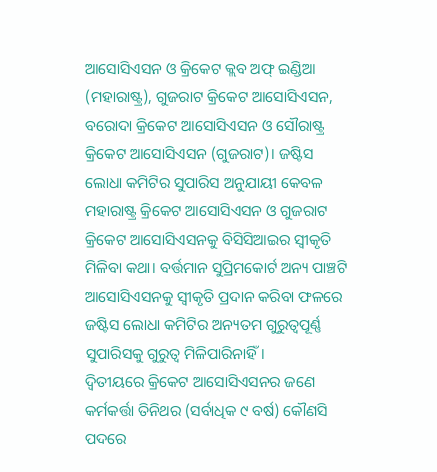ଆସୋସିଏସନ ଓ କ୍ରିକେଟ କ୍ଲବ ଅଫ୍ ଇଣ୍ଡିଆ (ମହାରାଷ୍ଟ୍ର), ଗୁଜରାଟ କ୍ରିକେଟ ଆସୋସିଏସନ, ବରୋଦା କ୍ରିକେଟ ଆସୋସିଏସନ ଓ ସୌରାଷ୍ଟ୍ର କ୍ରିକେଟ ଆସୋସିଏସନ (ଗୁଜରାଟ)। ଜଷ୍ଟିସ ଲୋଧା କମିଟିର ସୁପାରିସ ଅନୁଯାୟୀ କେବଳ ମହାରାଷ୍ଟ୍ର କ୍ରିକେଟ ଆସୋସିଏସନ ଓ ଗୁଜରାଟ କ୍ରିକେଟ ଆସୋସିଏସନକୁ ବିସିସିଆଇର ସ୍ୱୀକୃତି ମିଳିବା କଥା। ବର୍ତ୍ତମାନ ସୁପ୍ରିମକୋର୍ଟ ଅନ୍ୟ ପାଞ୍ଚଟି ଆସୋସିଏସନକୁ ସ୍ୱୀକୃତି ପ୍ରଦାନ କରିବା ଫଳରେ ଜଷ୍ଟିସ ଲୋଧା କମିଟିର ଅନ୍ୟତମ ଗୁରୁତ୍ୱପୂର୍ଣ୍ଣ ସୁପାରିସକୁ ଗୁରୁତ୍ୱ ମିଳିପାରିନାହିଁ।
ଦ୍ୱିତୀୟରେ କ୍ରିକେଟ ଆସୋସିଏସନର ଜଣେ କର୍ମକର୍ତ୍ତା ତିନିଥର (ସର୍ବାଧିକ ୯ ବର୍ଷ) କୌଣସି ପଦରେ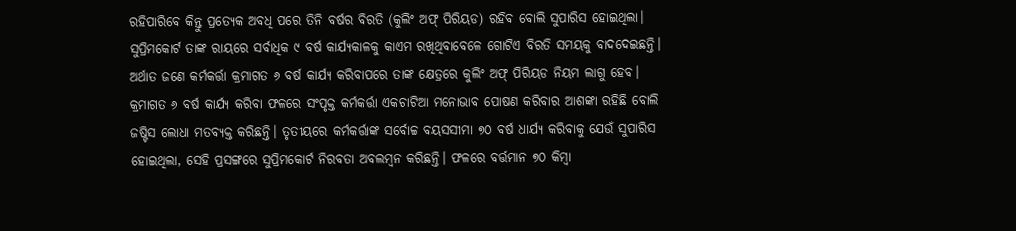ରହିପାରିବେ କିନ୍ତୁ ପ୍ରତ୍ୟେକ ଅବଧି ପରେ ତିନି ବର୍ଷର ବିରତି (କୁଲିଂ ଅଫ୍ ପିରିୟଡ) ରହିବ ବୋଲି ସୁପାରିସ ହୋଇଥିଲା। ସୁପ୍ରିମକୋର୍ଟ ତାଙ୍କ ରାୟରେ ସର୍ବାଧିକ ୯ ବର୍ଷ କାର୍ଯ୍ୟକାଳକୁ କାଏମ ରଖିଥିବାବେଳେ ଗୋଟିଏ ବିରତି ସମୟକୁ ବାଦଦେଇଛନ୍ତି। ଅର୍ଥାତ ଜଣେ କର୍ମକର୍ତ୍ତା କ୍ରମାଗତ ୬ ବର୍ଷ କାର୍ଯ୍ୟ କରିବାପରେ ତାଙ୍କ କ୍ଷେତ୍ରରେ କୁଲିଂ ଅଫ୍ ପିରିୟଡ ନିୟମ ଲାଗୁ ହେବ। କ୍ରମାଗତ ୬ ବର୍ଷ କାର୍ଯ୍ୟ କରିବା ଫଳରେ ସଂପୃକ୍ତ କର୍ମକର୍ତ୍ତା ଏକଚାଟିଆ ମନୋଭାବ ପୋଷଣ କରିବାର ଆଶଙ୍କା ରହିଛି ବୋଲି ଜଷ୍ଟିସ ଲୋଧା ମତବ୍ୟକ୍ତ କରିଛନ୍ତି। ତୃତୀୟରେ କର୍ମକର୍ତ୍ତାଙ୍କ ସର୍ବୋଚ୍ଚ ବୟସସୀମା ୭୦ ବର୍ଷ ଧାର୍ଯ୍ୟ କରିବାକୁ ଯେଉଁ ସୁପାରିସ ହୋଇଥିଲା, ସେହି ପ୍ରସଙ୍ଗରେ ସୁପ୍ରିମକୋର୍ଟ ନିରବତା ଅବଲମ୍ବନ କରିଛନ୍ତି। ଫଳରେ ବର୍ତ୍ତମାନ ୭୦ କିମ୍ବା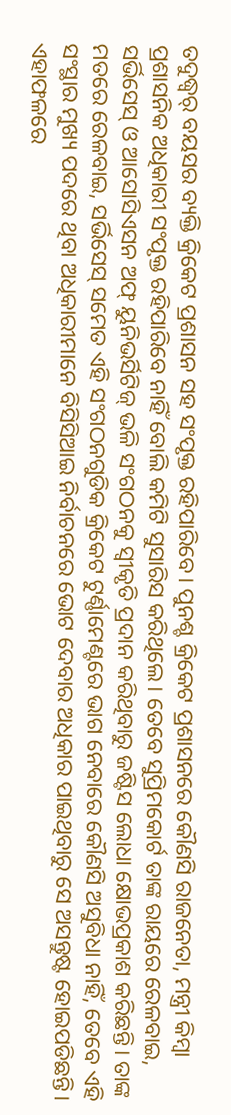ତଦୁଦ୍ଧ୍ୱର୍ ବୟସର ବ୍ୟକ୍ତି କ୍ରିକେଟ ପ୍ରଶାସନ ସହ ସଂପୃକ୍ତ ରହିପାରିବେ। ପୁନଶ୍ଚ କ୍ରିକେଟ ପ୍ରଶାସନରେ କୌଣସି ରାଜନେତା, ମନ୍ତ୍ରୀ କିମ୍ବା ପ୍ରଶାସନିକ ଅଧିକାରୀ ସଂପୃକ୍ତ ରହିପାରିବେ ନାହିଁ ବୋଲି କମିଟି ସୁସାରିସ କରିଥିଲେ। ତେବେ ସୁପ୍ରିମକୋର୍ଟ ତାଙ୍କ ରାୟରେ ରେଳବାଇ, ସର୍ଭିସେସ୍ ଓ ଆସୋସିଏସନ ଅଫ୍ ୟୁନିଭର୍ସିଟିଜ୍ ଭଳି ସଂଗଠନକୁ ସ୍ୱୀକୃତି ପ୍ରଦାନ କରିଥିବାରୁ ଜଷ୍ଟିସ ଲୋଧା କ୍ଷୋଭପ୍ରକାଶ କରିଛନ୍ତି। ତାଙ୍କ ମତରେ ରେଳବାଇ, ସର୍ଭିସେସ୍ ସମେତ ଏହି ସଂଗଠନଗୁଡିକ କ୍ରିକେଟ ଟୁର୍ଣ୍ଣାମେଣ୍ଟରେ ଭାଗ ନେବାରେ କୌଣସି ଅସୁବିଧା ନାହିଁ, ତେବେ ଏହି ସଂସ୍ଥାର ମୁଖ୍ୟ ପଦରେ ଥିବା ଅଧିକାରୀମାନେ ବିସିସିଆଇ ନିର୍ବାଚନରେ ଭୋଟ ଦେବାର ଅଧିକାର ପାଇଥିବାରୁ ସେ ଅସନ୍ତୁଷ୍ଟ ହୋଇପଡିଛନ୍ତି। ଏହାଫଳରେ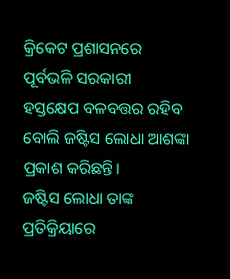କ୍ରିକେଟ ପ୍ରଶାସନରେ ପୂର୍ବଭଳି ସରକାରୀ ହସ୍ତକ୍ଷେପ ବଳବତ୍ତର ରହିବ ବୋଲି ଜଷ୍ଟିସ ଲୋଧା ଆଶଙ୍କା ପ୍ରକାଶ କରିଛନ୍ତି।
ଜଷ୍ଟିସ ଲୋଧା ତାଙ୍କ ପ୍ରତିକ୍ରିୟାରେ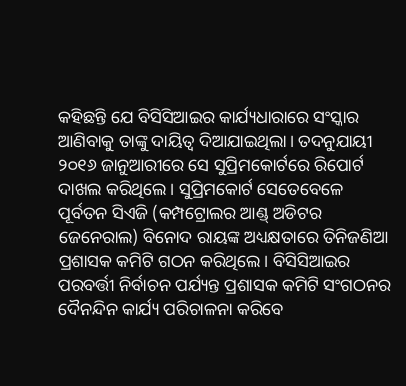କହିଛନ୍ତି ଯେ ବିସିସିଆଇର କାର୍ଯ୍ୟଧାରାରେ ସଂସ୍କାର ଆଣିବାକୁ ତାଙ୍କୁ ଦାୟିତ୍ୱ ଦିଆଯାଇଥିଲା। ତଦନୁଯାୟୀ ୨୦୧୬ ଜାନୁଆରୀରେ ସେ ସୁପ୍ରିମକୋର୍ଟରେ ରିପୋର୍ଟ ଦାଖଲ କରିଥିଲେ। ସୁପ୍ରିମକୋର୍ଟ ସେତେବେଳେ ପୂର୍ବତନ ସିଏଜି (କମ୍ପଟ୍ରୋଲର ଆଣ୍ଡ୍ ଅଡିଟର ଜେନେରାଲ) ବିନୋଦ ରାୟଙ୍କ ଅଧ୍ୟକ୍ଷତାରେ ତିନିଜଣିଆ ପ୍ରଶାସକ କମିଟି ଗଠନ କରିଥିଲେ। ବିସିସିଆଇର ପରବର୍ତ୍ତୀ ନିର୍ବାଚନ ପର୍ଯ୍ୟନ୍ତ ପ୍ରଶାସକ କମିଟି ସଂଗଠନର ଦୈନନ୍ଦିନ କାର୍ଯ୍ୟ ପରିଚାଳନା କରିବେ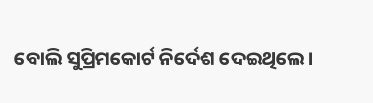ବୋଲି ସୁପ୍ରିମକୋର୍ଟ ନିର୍ଦେଶ ଦେଇଥିଲେ।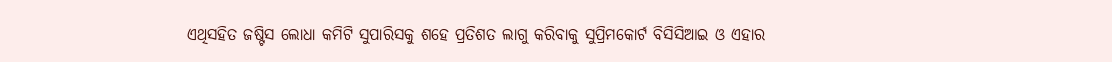ଏଥିସହିତ ଜଷ୍ଟିସ ଲୋଧା କମିଟି ସୁପାରିସକୁ ଶହେ ପ୍ରତିଶତ ଲାଗୁ କରିବାକୁ ସୁପ୍ରିମକୋର୍ଟ ବିସିସିଆଇ ଓ ଏହାର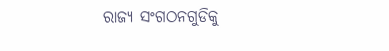ରାଜ୍ୟ ସଂଗଠନଗୁଡିକୁ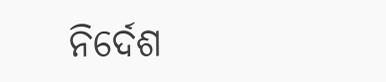ନିର୍ଦେଶ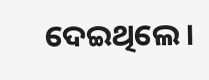ଦେଇଥିଲେ।